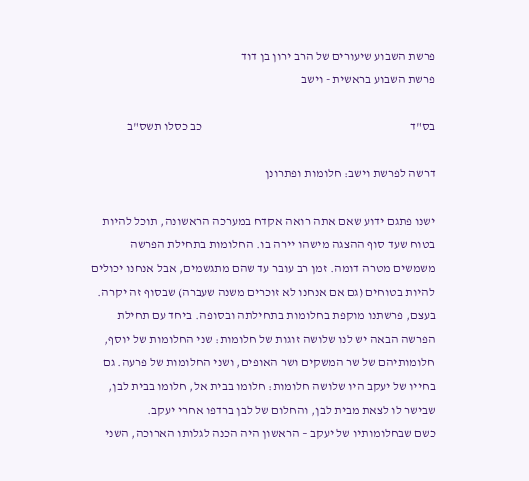פרשת השבוע שיעורים של הרב ירון בן דוד
פרשת השבוע בראשית - וישב

בס"ד                                                                                    כב כסלו תשס"ב

דרשה לפרשת וישב: חלומות ופתרונן

ישנו פתגם ידוע שאם אתה רואה אקדח במערכה הראשונה, תוכל להיות בטוח שעד סוף ההצגה מישהו יירה בו. החלומות בתחילת הפרשה משמשים מטרה דומה. זמן רב עובר עד שהם מתגשמים, אבל אנחנו יכולים להיות בטוחים (גם אם אנחנו לא זוכרים משנה שעברה) שבסוף זה יקרה.
בעצם, פרשתנו מוקפת בחלומות בתחילתה ובסופה. ביחד עם תחילת הפרשה הבאה יש לנו שלושה זוגות של חלומות: שני החלומות של יוסף, חלומותיהם של שר המשקים ושר האופים, ושני החלומות של פרעה. גם בחייו של יעקב היו שלושה חלומות: חלומו בבית אל, חלומו בבית לבן, שבישר לו לצאת מבית לבן, והחלום של לבן ברדפו אחרי יעקב.
כשם שבחלומותיו של יעקב – הראשון היה הכנה לגלותו הארוכה, השני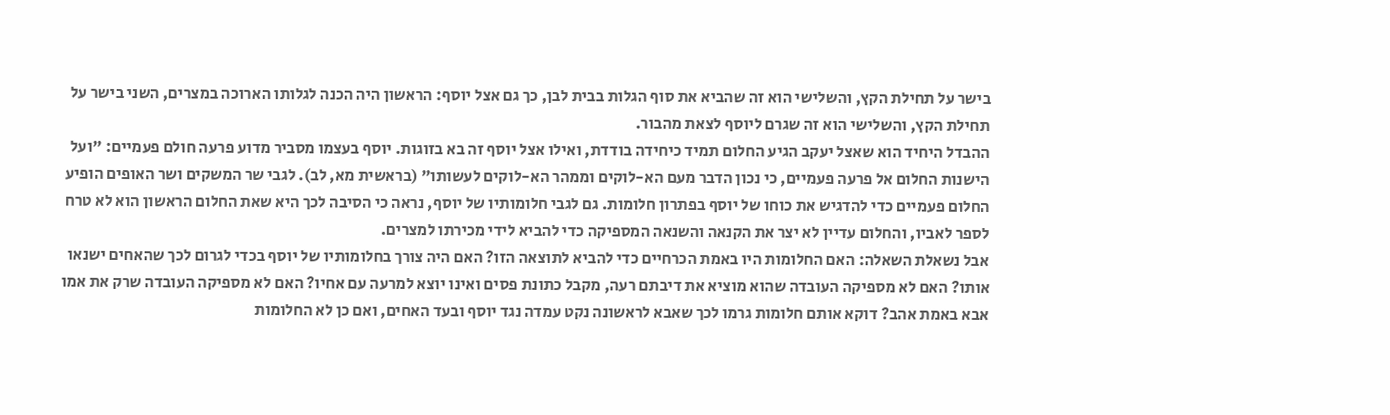בישר על תחילת הקץ, והשלישי הוא זה שהביא את סוף הגלות בבית לבן, כך גם אצל יוסף: הראשון היה הכנה לגלותו הארוכה במצרים, השני בישר על תחילת הקץ, והשלישי הוא זה שגרם ליוסף לצאת מהבור.
ההבדל היחיד הוא שאצל יעקב הגיע החלום תמיד כיחידה בודדת, ואילו אצל יוסף זה בא בזוגות. יוסף בעצמו מסביר מדוע פרעה חולם פעמיים: "ועל הישנות החלום אל פרעה פעמיים, כי נכון הדבר מעם הא-לוקים וממהר הא-לוקים לעשותו" (בראשית מא, לב). לגבי שר המשקים ושר האופים הופיע החלום פעמיים כדי להדגיש את כוחו של יוסף בפתרון חלומות. גם לגבי חלומותיו של יוסף, נראה כי הסיבה לכך היא שאת החלום הראשון הוא לא טרח לספר לאביו, והחלום עדיין לא יצר את הקנאה והשנאה המספיקה כדי להביא לידי מכירתו למצרים.
אבל נשאלת השאלה: האם החלומות היו באמת הכרחיים כדי להביא לתוצאה הזו? האם היה צורך בחלומותיו של יוסף בכדי לגרום לכך שהאחים ישנאו אותו? האם לא מספיקה העובדה שהוא מוציא את דיבתם רעה, מקבל כתונת פסים ואינו יוצא למרעה עם אחיו? האם לא מספיקה העובדה שרק את אמו אבא באמת אהב? דוקא אותם חלומות גרמו לכך שאבא לראשונה נקט עמדה נגד יוסף ובעד האחים, ואם כן לא החלומות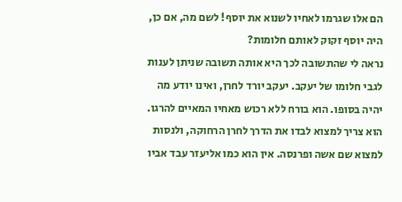הם אלו שגרמו לאחיו לשנוא את יוסף! לשם מה, אם כן, היה יוסף זקוק לאותם חלומות?
נראה לי שהתשובה לכך היא אותה תשובה שניתן לענות לגבי חלומו של יעקב. יעקב יורד לחרן, ואינו יודע מה יהיה בסופו. הוא בורח ללא רכוש מאחיו המאיים להרגו. הוא צריך למצוא לבדו את הדרך לחרן הרחוקה, ולנסות למצוא שם אשה ופרנסה. אין הוא כמו אליעזר עבד אביו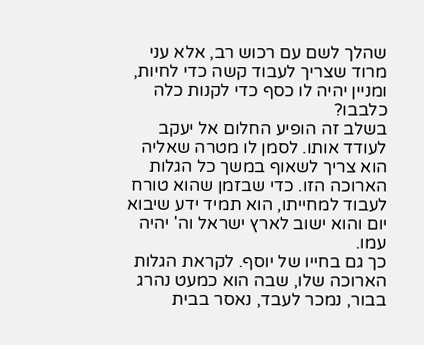שהלך לשם עם רכוש רב, אלא עני מרוד שצריך לעבוד קשה כדי לחיות, ומניין יהיה לו כסף כדי לקנות כלה כלבבו?
בשלב זה הופיע החלום אל יעקב לעודד אותו. לסמן לו מטרה שאליה הוא צריך לשאוף במשך כל הגלות הארוכה הזו. כדי שבזמן שהוא טורח לעבוד למחייתו, הוא תמיד ידע שיבוא יום והוא ישוב לארץ ישראל וה' יהיה עמו.
כך גם בחייו של יוסף. לקראת הגלות הארוכה שלו, שבה הוא כמעט נהרג בבור, נמכר לעבד, נאסר בבית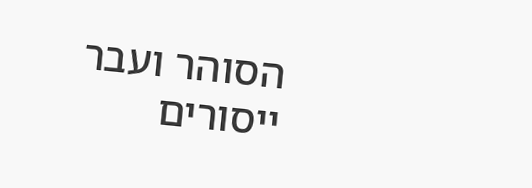הסוהר ועבר ייסורים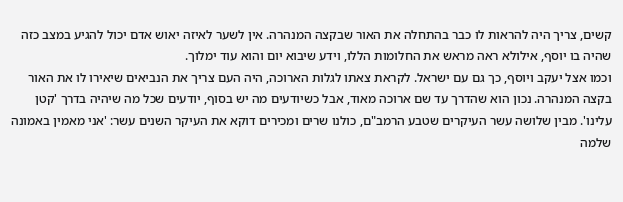קשים, צריך היה להראות לו כבר בהתחלה את האור שבקצה המנהרה. אין לשער לאיזה יאוש אדם יכול להגיע במצב כזה שהיה בו יוסף, אילולא ראה מראש את החלומות הללו, וידע שיבוא יום והוא עוד ימלוך.
וכמו אצל יעקב ויוסף, כך גם עם ישראל. לקראת צאתו לגלות הארוכה, היה העם צריך את הנביאים שיאירו לו את האור בקצה המנהרה. נכון הוא שהדרך עד שם ארוכה מאוד, אבל כשיודעים מה יש בסוף, יודעים שכל מה שיהיה בדרך 'קטן עלינו'. מבין שלושה עשר העיקרים שטבע הרמב"ם, כולנו שרים ומכירים דוקא את העיקר השנים עשר: 'אני מאמין באמונה שלמה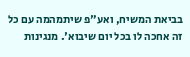בביאת המשיח, ואע"פ שיתמהמה עם כל זה אחכה לו בכל יום שיבוא'. מנגינות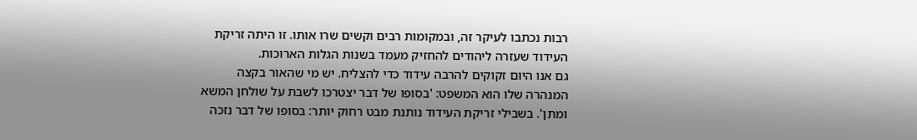רבות נכתבו לעיקר זה, ובמקומות רבים וקשים שרו אותו. זו היתה זריקת העידוד שעזרה ליהודים להחזיק מעמד בשנות הגלות הארוכות.
גם אנו היום זקוקים להרבה עידוד כדי להצליח. יש מי שהאור בקצה המנהרה שלו הוא המשפט: 'בסופו של דבר יצטרכו לשבת על שולחן המשא ומתן'. בשבילי זריקת העידוד נותנת מבט רחוק יותר: בסופו של דבר נזכה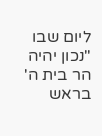ליום שבו "נכון יהיה הר בית ה' בראש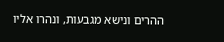ההרים ונישא מגבעות, ונהרו אליו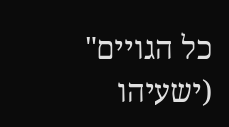כל הגויים" (ישעיהו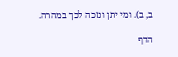ב, ב). ומי יתן ונזכה לכך במהרה.

הדף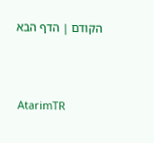הקודם | הדף הבא



AtarimTR